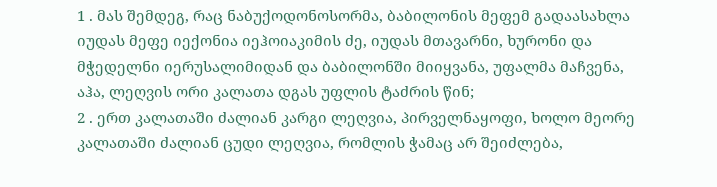1 . მას შემდეგ, რაც ნაბუქოდონოსორმა, ბაბილონის მეფემ გადაასახლა იუდას მეფე იექონია იეჰოიაკიმის ძე, იუდას მთავარნი, ხურონი და მჭედელნი იერუსალიმიდან და ბაბილონში მიიყვანა, უფალმა მაჩვენა, აჰა, ლეღვის ორი კალათა დგას უფლის ტაძრის წინ;
2 . ერთ კალათაში ძალიან კარგი ლეღვია, პირველნაყოფი, ხოლო მეორე კალათაში ძალიან ცუდი ლეღვია, რომლის ჭამაც არ შეიძლება,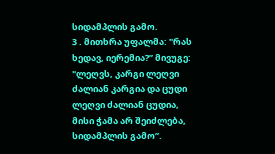სიდამპლის გამო.
3 . მითხრა უფალმა: "რას ხედავ, იერემია?” მივუგე: "ლეღვს, კარგი ლეღვი ძალიან კარგია და ცუდი ლეღვი ძალიან ცუდია, მისი ჭამა არ შეიძლება, სიდამპლის გამო”.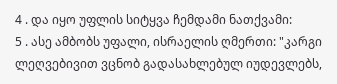4 . და იყო უფლის სიტყვა ჩემდამი ნათქვამი:
5 . ასე ამბობს უფალი, ისრაელის ღმერთი: "კარგი ლეღვებივით ვცნობ გადასახლებულ იუდევლებს,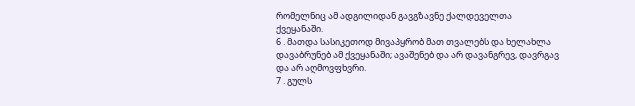რომელნიც ამ ადგილიდან გავგზავნე ქალდეველთა ქვეყანაში.
6 . მათდა სასიკეთოდ მივაპყრობ მათ თვალებს და ხელახლა დავაბრუნებ ამ ქვეყანაში; ავაშენებ და არ დავანგრევ, დავრგავ და არ აღმოვფხვრი.
7 . გულს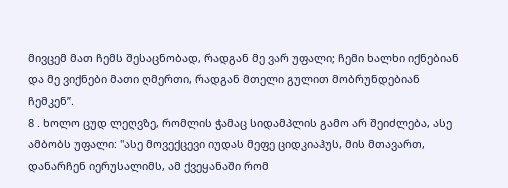მივცემ მათ ჩემს შესაცნობად, რადგან მე ვარ უფალი; ჩემი ხალხი იქნებიან და მე ვიქნები მათი ღმერთი, რადგან მთელი გულით მობრუნდებიან ჩემკენ”.
8 . ხოლო ცუდ ლეღვზე, რომლის ჭამაც სიდამპლის გამო არ შეიძლება, ასე ამბობს უფალი: "ასე მოვექცევი იუდას მეფე ციდკიაჰუს, მის მთავართ, დანარჩენ იერუსალიმს, ამ ქვეყანაში რომ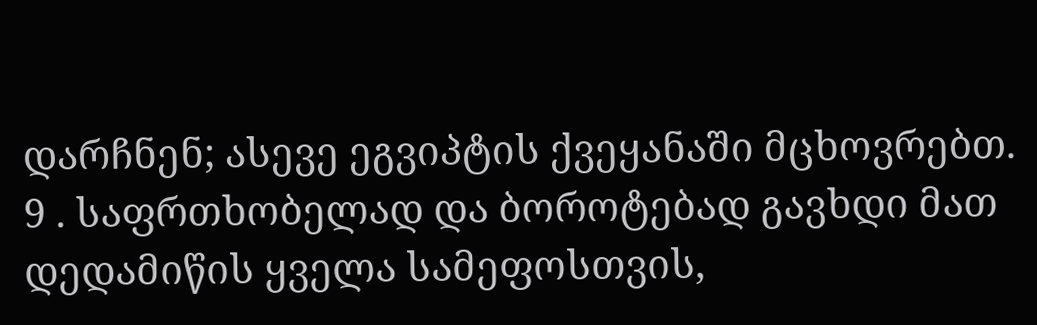დარჩნენ; ასევე ეგვიპტის ქვეყანაში მცხოვრებთ.
9 . საფრთხობელად და ბოროტებად გავხდი მათ დედამიწის ყველა სამეფოსთვის,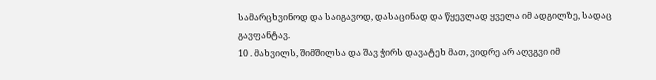სამარცხვინოდ და საიგავოდ, დასაცინად და წყევლად ყველა იმ ადგილზე, სადაც გავფანტავ.
10 . მახვილს, შიმშილსა და შავ ჭირს დავატეხ მათ, ვიდრე არ აღვგვი იმ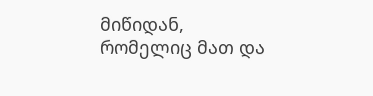მიწიდან, რომელიც მათ და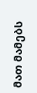მათ მამებს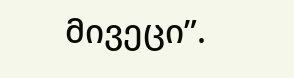მივეცი”.